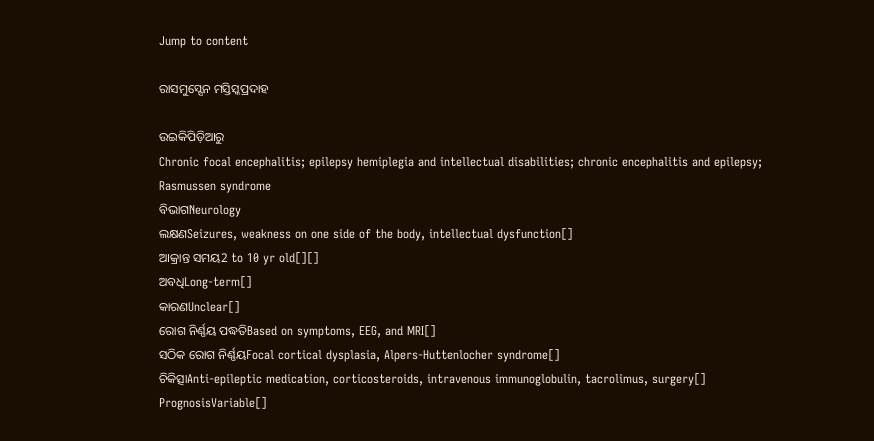Jump to content

ରାସମୁସ୍ସେନ ମସ୍ତିସ୍କପ୍ରଦାହ

ଉଇକିପିଡ଼ିଆ‌ରୁ
Chronic focal encephalitis; epilepsy hemiplegia and intellectual disabilities; chronic encephalitis and epilepsy; Rasmussen syndrome
ବିଭାଗNeurology
ଲକ୍ଷଣSeizures, weakness on one side of the body, intellectual dysfunction[]
ଆକ୍ରାନ୍ତ ସମୟ2 to 10 yr old[][]
ଅବଧିLong-term[]
କାରଣUnclear[]
ରୋଗ ନିର୍ଣ୍ଣୟ ପଦ୍ଧତିBased on symptoms, EEG, and MRI[]
ସଠିକ ରୋଗ ନିର୍ଣ୍ଣୟFocal cortical dysplasia, Alpers-Huttenlocher syndrome[]
ଚିକିତ୍ସାAnti-epileptic medication, corticosteroids, intravenous immunoglobulin, tacrolimus, surgery[]
PrognosisVariable[]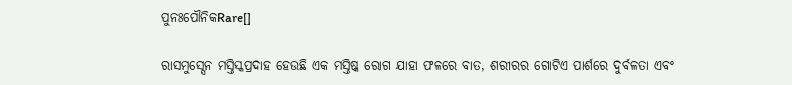ପୁନଃପୌନିକRare[]

ରାସମୁସ୍ସେନ ମସ୍ତିସ୍କପ୍ରଦାହ ହେଉଛି ଏକ ମସ୍ତିଷ୍କ ରୋଗ ଯାହା ଫଳରେ ବାତ, ଶରୀରର ଗୋଟିଏ ପାର୍ଶରେ ଦୁର୍ବଳତା ଏବଂ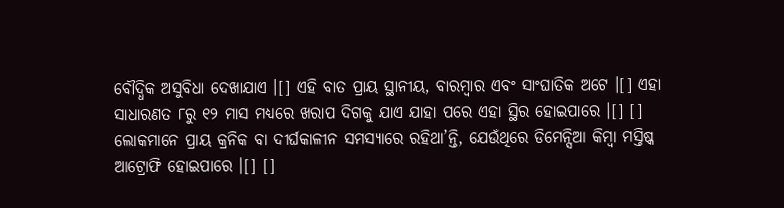ବୌଦ୍ଧିକ ଅସୁବିଧା ଦେଖାଯାଏ ।[] ଏହି ବାତ ପ୍ରାୟ ସ୍ଥାନୀୟ, ବାରମ୍ବାର ଏବଂ ସାଂଘାତିକ ଅଟେ ।[] ଏହା ସାଧାରଣତ ୮ରୁ ୧୨ ମାସ ମଧ୍ୟରେ ଖରାପ ଦିଗକୁ ଯାଏ ଯାହା ପରେ ଏହା ସ୍ଥିର ହୋଇପାରେ ।[] [] ଲୋକମାନେ ପ୍ରାୟ କ୍ରନିକ ବା ଦୀର୍ଘକାଳୀନ ସମସ୍ୟାରେ ରହିଥା’ନ୍ତି, ଯେଉଁଥିରେ ଡିମେନ୍ସିଆ କିମ୍ବା ମସ୍ତିଷ୍କ ଆଟ୍ରୋଫି ହୋଇପାରେ ।[] []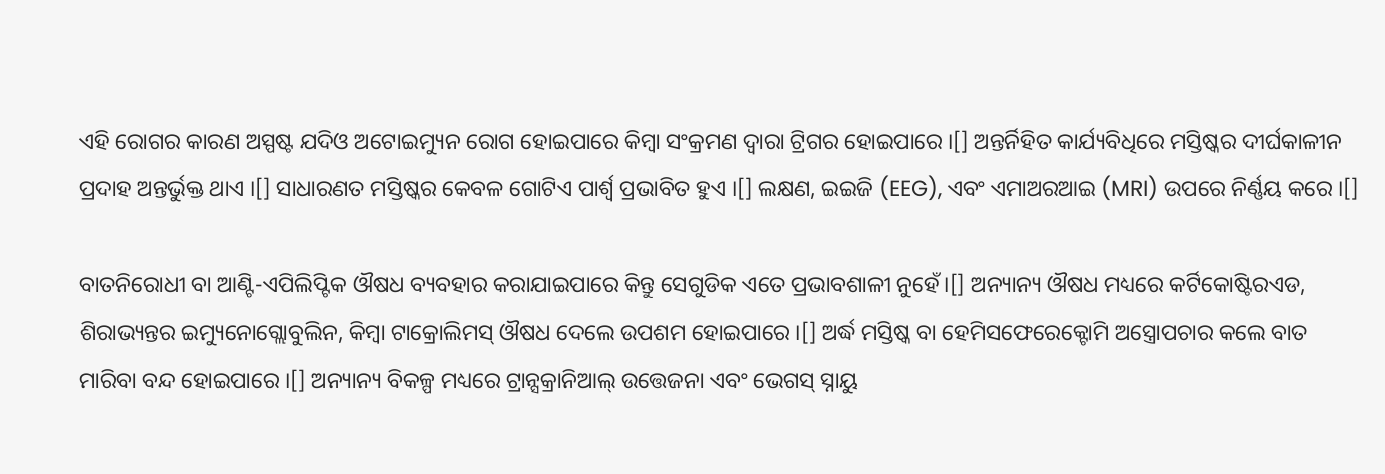ଏହି ରୋଗର କାରଣ ଅସ୍ପଷ୍ଟ ଯଦିଓ ଅଟୋଇମ୍ୟୁନ ରୋଗ ହୋଇପାରେ କିମ୍ବା ସଂକ୍ରମଣ ଦ୍ୱାରା ଟ୍ରିଗର ହୋଇପାରେ ।[] ଅନ୍ତର୍ନିହିତ କାର୍ଯ୍ୟବିଧିରେ ମସ୍ତିଷ୍କର ଦୀର୍ଘକାଳୀନ ପ୍ରଦାହ ଅନ୍ତର୍ଭୁକ୍ତ ଥାଏ ।[] ସାଧାରଣତ ମସ୍ତିଷ୍କର କେବଳ ଗୋଟିଏ ପାର୍ଶ୍ୱ ପ୍ରଭାବିତ ହୁଏ ।[] ଲକ୍ଷଣ, ଇଇଜି (EEG), ଏବଂ ଏମାଅରଆଇ (MRI) ଉପରେ ନିର୍ଣ୍ଣୟ କରେ ।[]

ବାତନିରୋଧୀ ବା ଆଣ୍ଟି-ଏପିଲିପ୍ଟିକ ଔଷଧ ବ୍ୟବହାର କରାଯାଇପାରେ କିନ୍ତୁ ସେଗୁଡିକ ଏତେ ପ୍ରଭାବଶାଳୀ ନୁହେଁ।[] ଅନ୍ୟାନ୍ୟ ଔଷଧ ମଧ୍ୟରେ କର୍ଟିକୋଷ୍ଟିରଏଡ, ଶିରାଭ୍ୟନ୍ତର ଇମ୍ୟୁନୋଗ୍ଲୋବୁଲିନ, କିମ୍ବା ଟାକ୍ରୋଲିମସ୍ ଔଷଧ ଦେଲେ ଉପଶମ ହୋଇପାରେ ।[] ଅର୍ଦ୍ଧ ମସ୍ତିଷ୍କ ବା ହେମିସଫେରେକ୍ଟୋମି ଅସ୍ତ୍ରୋପଚାର କଲେ ବାତ ମାରିବା ବନ୍ଦ ହୋଇପାରେ ।[] ଅନ୍ୟାନ୍ୟ ବିକଳ୍ପ ମଧ୍ୟରେ ଟ୍ରାନ୍ସକ୍ରାନିଆଲ୍ ଉତ୍ତେଜନା ଏବଂ ଭେଗସ୍ ସ୍ନାୟୁ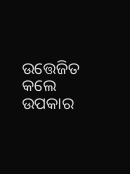ଉତ୍ତେଜିତ କଲେ ଉପକାର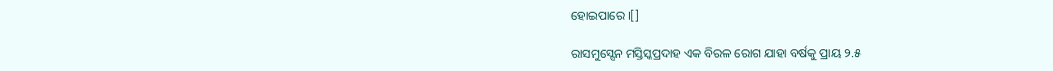ହୋଇପାରେ ।[]

ରାସମୁସ୍ସେନ ମସ୍ତିସ୍କପ୍ରଦାହ ଏକ ବିରଳ ରୋଗ ଯାହା ବର୍ଷକୁ ପ୍ରାୟ ୨.୫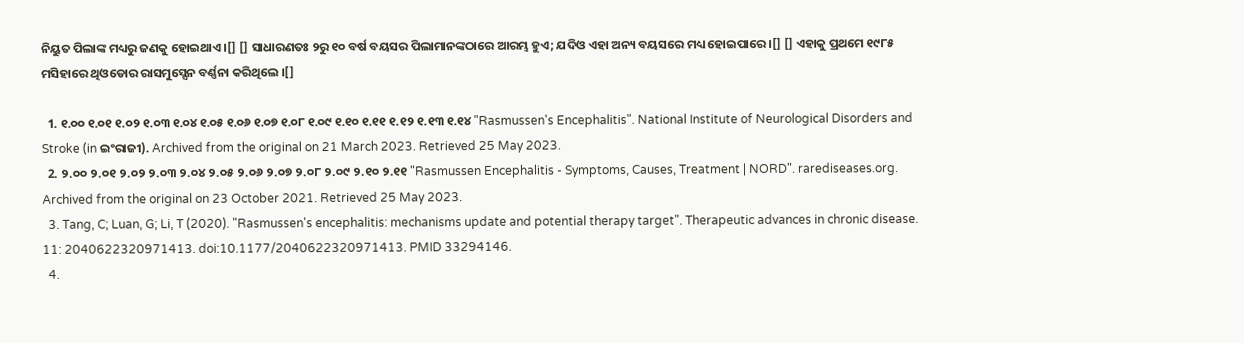ନିୟୁତ ପିଲାଙ୍କ ମଧ୍ୟରୁ ଜଣକୁ ହୋଇଥାଏ ।[] [] ସାଧାରଣତଃ ୨ରୁ ୧୦ ବର୍ଷ ବୟସର ପିଲାମାନଙ୍କଠାରେ ଆରମ୍ଭ ହୁଏ; ଯଦିଓ ଏହା ଅନ୍ୟ ବୟସରେ ମଧ୍ୟ ହୋଇପାରେ ।[] [] ଏହାକୁ ପ୍ରଥମେ ୧୯୮୫ ମସିହାରେ ଥିଓଡୋର ରାସମୁସ୍ସେନ ବର୍ଣ୍ଣନା କରିଥିଲେ ।[]

  1. ୧.୦୦ ୧.୦୧ ୧.୦୨ ୧.୦୩ ୧.୦୪ ୧.୦୫ ୧.୦୬ ୧.୦୭ ୧.୦୮ ୧.୦୯ ୧.୧୦ ୧.୧୧ ୧.୧୨ ୧.୧୩ ୧.୧୪ "Rasmussen's Encephalitis". National Institute of Neurological Disorders and Stroke (in ଇଂରାଜୀ). Archived from the original on 21 March 2023. Retrieved 25 May 2023.
  2. ୨.୦୦ ୨.୦୧ ୨.୦୨ ୨.୦୩ ୨.୦୪ ୨.୦୫ ୨.୦୬ ୨.୦୭ ୨.୦୮ ୨.୦୯ ୨.୧୦ ୨.୧୧ "Rasmussen Encephalitis - Symptoms, Causes, Treatment | NORD". rarediseases.org. Archived from the original on 23 October 2021. Retrieved 25 May 2023.
  3. Tang, C; Luan, G; Li, T (2020). "Rasmussen's encephalitis: mechanisms update and potential therapy target". Therapeutic advances in chronic disease. 11: 2040622320971413. doi:10.1177/2040622320971413. PMID 33294146.
  4.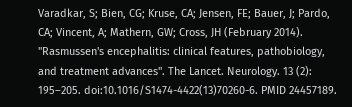Varadkar, S; Bien, CG; Kruse, CA; Jensen, FE; Bauer, J; Pardo, CA; Vincent, A; Mathern, GW; Cross, JH (February 2014). "Rasmussen's encephalitis: clinical features, pathobiology, and treatment advances". The Lancet. Neurology. 13 (2): 195–205. doi:10.1016/S1474-4422(13)70260-6. PMID 24457189.